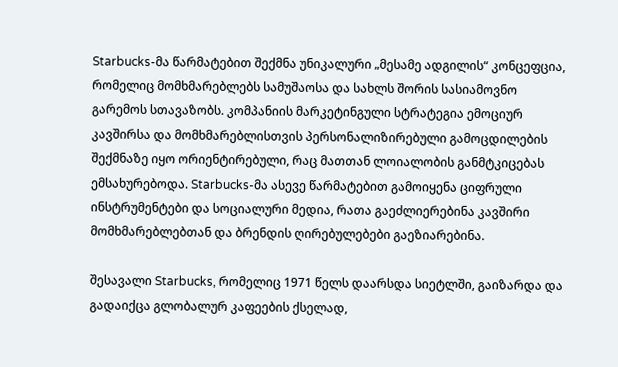Starbucks-მა წარმატებით შექმნა უნიკალური „მესამე ადგილის“ კონცეფცია, რომელიც მომხმარებლებს სამუშაოსა და სახლს შორის სასიამოვნო გარემოს სთავაზობს. კომპანიის მარკეტინგული სტრატეგია ემოციურ კავშირსა და მომხმარებლისთვის პერსონალიზირებული გამოცდილების შექმნაზე იყო ორიენტირებული, რაც მათთან ლოიალობის განმტკიცებას ემსახურებოდა. Starbucks-მა ასევე წარმატებით გამოიყენა ციფრული ინსტრუმენტები და სოციალური მედია, რათა გაეძლიერებინა კავშირი მომხმარებლებთან და ბრენდის ღირებულებები გაეზიარებინა.

შესავალი Starbucks, რომელიც 1971 წელს დაარსდა სიეტლში, გაიზარდა და გადაიქცა გლობალურ კაფეების ქსელად,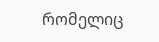რომელიც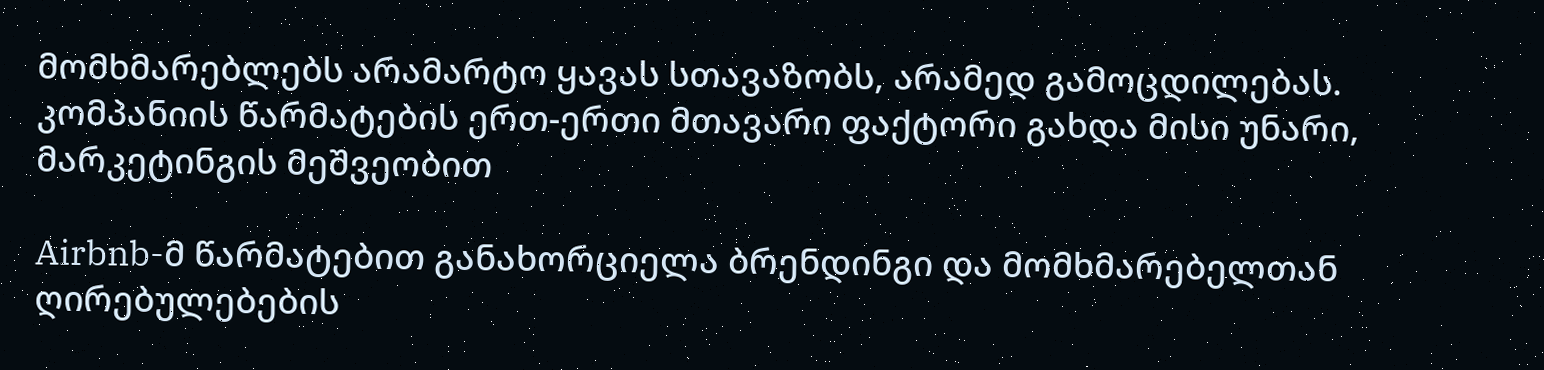მომხმარებლებს არამარტო ყავას სთავაზობს, არამედ გამოცდილებას. კომპანიის წარმატების ერთ-ერთი მთავარი ფაქტორი გახდა მისი უნარი, მარკეტინგის მეშვეობით

Airbnb-მ წარმატებით განახორციელა ბრენდინგი და მომხმარებელთან ღირებულებების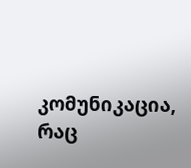კომუნიკაცია, რაც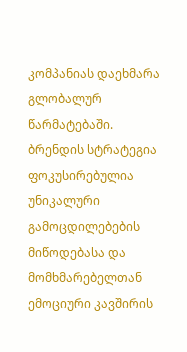კომპანიას დაეხმარა გლობალურ წარმატებაში. ბრენდის სტრატეგია ფოკუსირებულია უნიკალური გამოცდილებების მიწოდებასა და მომხმარებელთან ემოციური კავშირის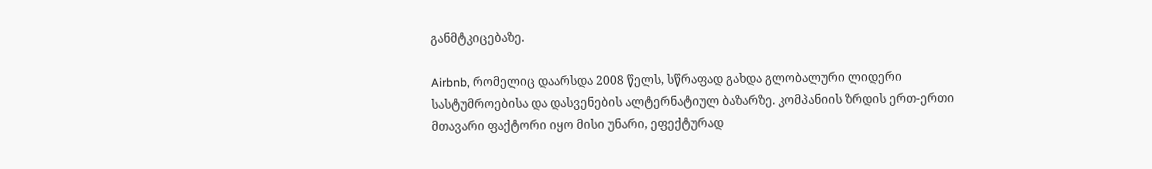განმტკიცებაზე.

Airbnb, რომელიც დაარსდა 2008 წელს, სწრაფად გახდა გლობალური ლიდერი სასტუმროებისა და დასვენების ალტერნატიულ ბაზარზე. კომპანიის ზრდის ერთ-ერთი მთავარი ფაქტორი იყო მისი უნარი, ეფექტურად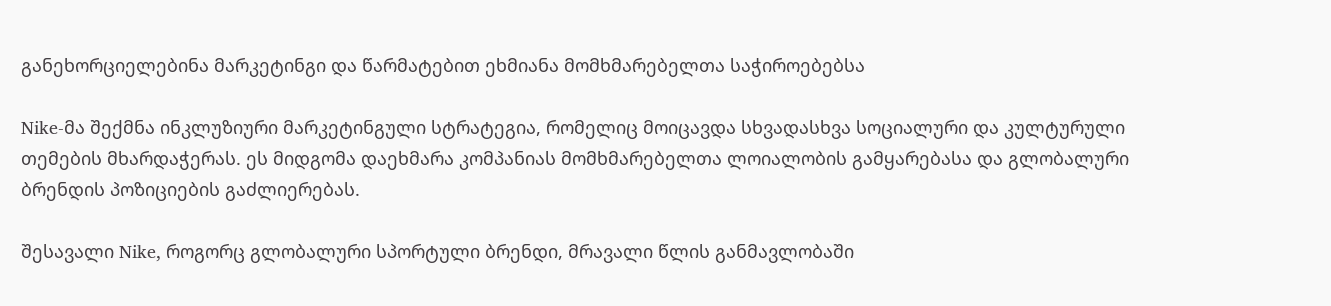განეხორციელებინა მარკეტინგი და წარმატებით ეხმიანა მომხმარებელთა საჭიროებებსა

Nike-მა შექმნა ინკლუზიური მარკეტინგული სტრატეგია, რომელიც მოიცავდა სხვადასხვა სოციალური და კულტურული თემების მხარდაჭერას. ეს მიდგომა დაეხმარა კომპანიას მომხმარებელთა ლოიალობის გამყარებასა და გლობალური ბრენდის პოზიციების გაძლიერებას.

შესავალი Nike, როგორც გლობალური სპორტული ბრენდი, მრავალი წლის განმავლობაში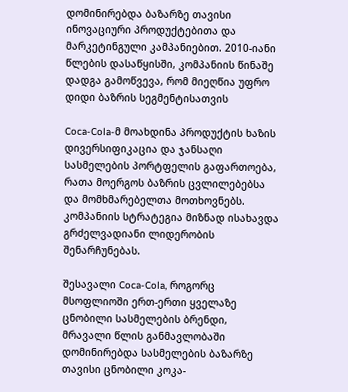დომინირებდა ბაზარზე თავისი ინოვაციური პროდუქტებითა და მარკეტინგული კამპანიებით. 2010-იანი წლების დასაწყისში, კომპანიის წინაშე დადგა გამოწვევა, რომ მიეღწია უფრო დიდი ბაზრის სეგმენტისათვის

Coca-Cola-მ მოახდინა პროდუქტის ხაზის დივერსიფიკაცია და ჯანსაღი სასმელების პორტფელის გაფართოება, რათა მოერგოს ბაზრის ცვლილებებსა და მომხმარებელთა მოთხოვნებს. კომპანიის სტრატეგია მიზნად ისახავდა გრძელვადიანი ლიდერობის შენარჩუნებას.

შესავალი Coca-Cola, როგორც მსოფლიოში ერთ-ერთი ყველაზე ცნობილი სასმელების ბრენდი, მრავალი წლის განმავლობაში დომინირებდა სასმელების ბაზარზე თავისი ცნობილი კოკა-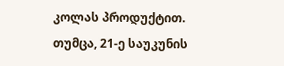კოლას პროდუქტით. თუმცა, 21-ე საუკუნის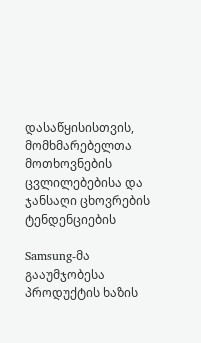დასაწყისისთვის, მომხმარებელთა მოთხოვნების ცვლილებებისა და ჯანსაღი ცხოვრების ტენდენციების

Samsung-მა გააუმჯობესა პროდუქტის ხაზის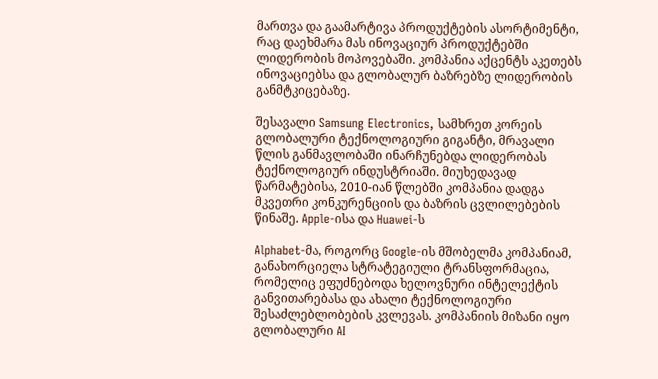მართვა და გაამარტივა პროდუქტების ასორტიმენტი, რაც დაეხმარა მას ინოვაციურ პროდუქტებში ლიდერობის მოპოვებაში. კომპანია აქცენტს აკეთებს ინოვაციებსა და გლობალურ ბაზრებზე ლიდერობის განმტკიცებაზე.

შესავალი Samsung Electronics, სამხრეთ კორეის გლობალური ტექნოლოგიური გიგანტი, მრავალი წლის განმავლობაში ინარჩუნებდა ლიდერობას ტექნოლოგიურ ინდუსტრიაში. მიუხედავად წარმატებისა, 2010-იან წლებში კომპანია დადგა მკვეთრი კონკურენციის და ბაზრის ცვლილებების წინაშე. Apple-ისა და Huawei-ს

Alphabet-მა, როგორც Google-ის მშობელმა კომპანიამ, განახორციელა სტრატეგიული ტრანსფორმაცია, რომელიც ეფუძნებოდა ხელოვნური ინტელექტის განვითარებასა და ახალი ტექნოლოგიური შესაძლებლობების კვლევას. კომპანიის მიზანი იყო გლობალური AI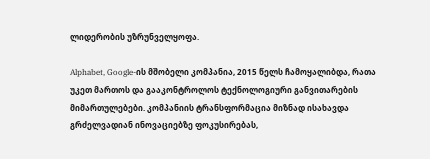ლიდერობის უზრუნველყოფა.

Alphabet, Google-ის მშობელი კომპანია, 2015 წელს ჩამოყალიბდა, რათა უკეთ მართოს და გააკონტროლოს ტექნოლოგიური განვითარების მიმართულებები. კომპანიის ტრანსფორმაცია მიზნად ისახავდა გრძელვადიან ინოვაციებზე ფოკუსირებას,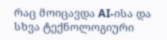რაც მოიცავდა AI-ისა და სხვა ტექნოლოგიური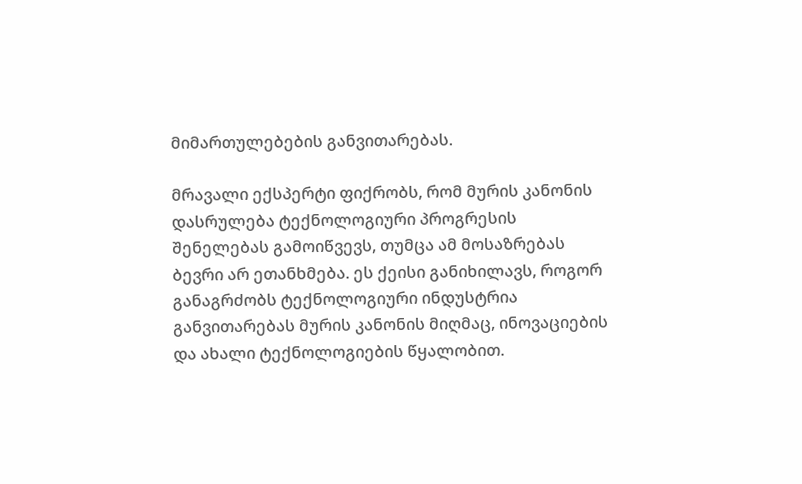მიმართულებების განვითარებას.

მრავალი ექსპერტი ფიქრობს, რომ მურის კანონის დასრულება ტექნოლოგიური პროგრესის შენელებას გამოიწვევს, თუმცა ამ მოსაზრებას ბევრი არ ეთანხმება. ეს ქეისი განიხილავს, როგორ განაგრძობს ტექნოლოგიური ინდუსტრია განვითარებას მურის კანონის მიღმაც, ინოვაციების და ახალი ტექნოლოგიების წყალობით.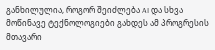განხილულია, როგორ შეიძლება AI და სხვა მოწინავე ტექნოლოგიები გახდეს ამ პროგრესის მთავარი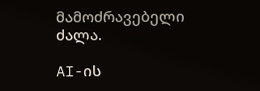მამოძრავებელი ძალა.

AI-ის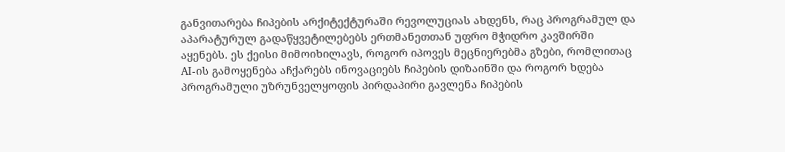განვითარება ჩიპების არქიტექტურაში რევოლუციას ახდენს, რაც პროგრამულ და აპარატურულ გადაწყვეტილებებს ერთმანეთთან უფრო მჭიდრო კავშირში აყენებს. ეს ქეისი მიმოიხილავს, როგორ იპოვეს მეცნიერებმა გზები, რომლითაც AI-ის გამოყენება აჩქარებს ინოვაციებს ჩიპების დიზაინში და როგორ ხდება პროგრამული უზრუნველყოფის პირდაპირი გავლენა ჩიპების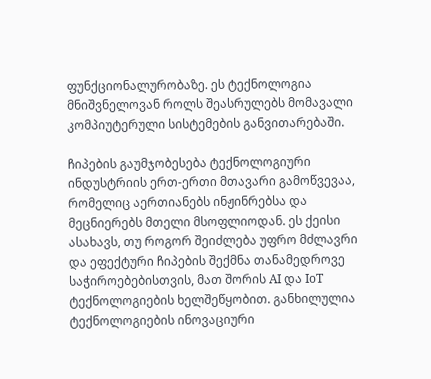ფუნქციონალურობაზე. ეს ტექნოლოგია მნიშვნელოვან როლს შეასრულებს მომავალი კომპიუტერული სისტემების განვითარებაში.

ჩიპების გაუმჯობესება ტექნოლოგიური ინდუსტრიის ერთ-ერთი მთავარი გამოწვევაა, რომელიც აერთიანებს ინჟინრებსა და მეცნიერებს მთელი მსოფლიოდან. ეს ქეისი ასახავს, თუ როგორ შეიძლება უფრო მძლავრი და ეფექტური ჩიპების შექმნა თანამედროვე საჭიროებებისთვის, მათ შორის AI და IoT ტექნოლოგიების ხელშეწყობით. განხილულია ტექნოლოგიების ინოვაციური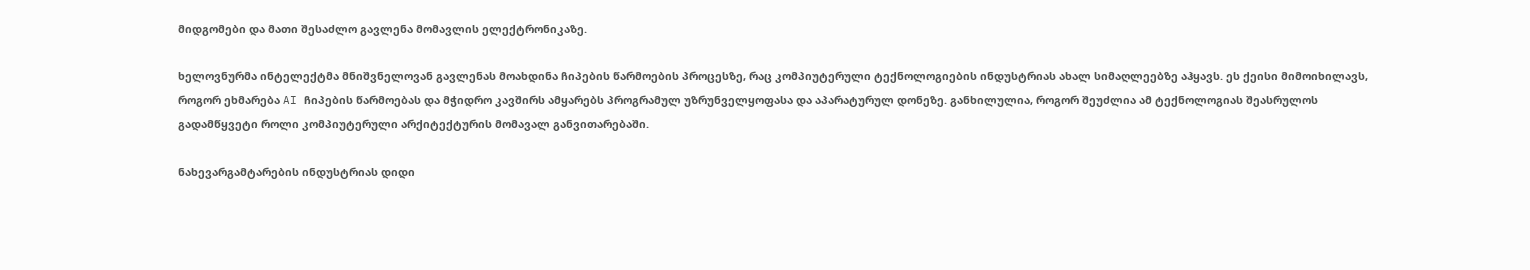მიდგომები და მათი შესაძლო გავლენა მომავლის ელექტრონიკაზე.

ხელოვნურმა ინტელექტმა მნიშვნელოვან გავლენას მოახდინა ჩიპების წარმოების პროცესზე, რაც კომპიუტერული ტექნოლოგიების ინდუსტრიას ახალ სიმაღლეებზე აჰყავს. ეს ქეისი მიმოიხილავს, როგორ ეხმარება AI ჩიპების წარმოებას და მჭიდრო კავშირს ამყარებს პროგრამულ უზრუნველყოფასა და აპარატურულ დონეზე. განხილულია, როგორ შეუძლია ამ ტექნოლოგიას შეასრულოს გადამწყვეტი როლი კომპიუტერული არქიტექტურის მომავალ განვითარებაში.

ნახევარგამტარების ინდუსტრიას დიდი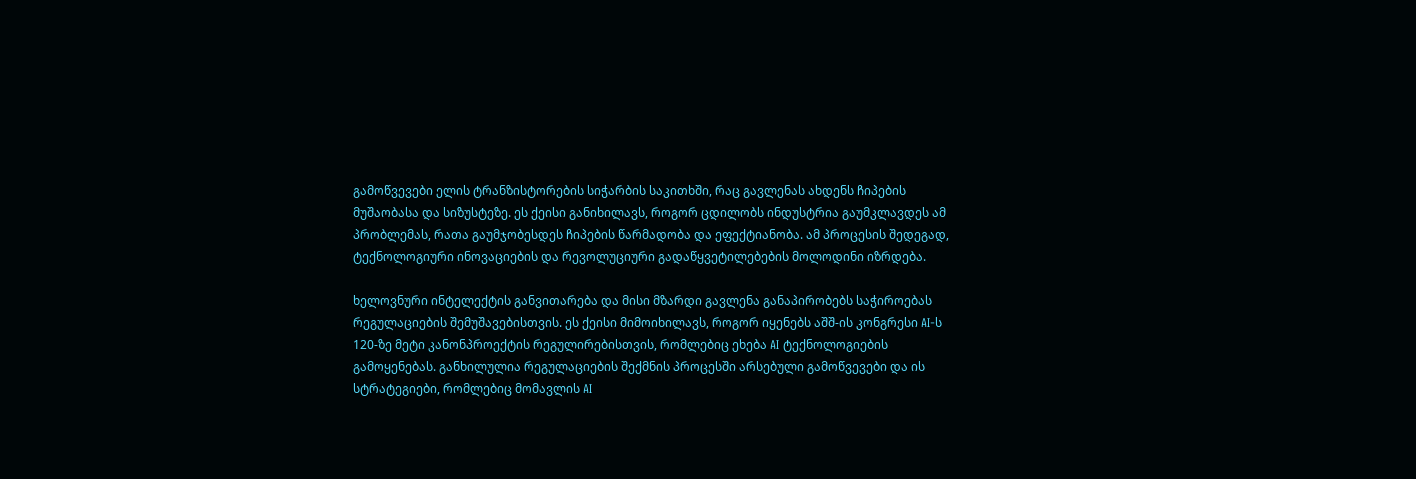გამოწვევები ელის ტრანზისტორების სიჭარბის საკითხში, რაც გავლენას ახდენს ჩიპების მუშაობასა და სიზუსტეზე. ეს ქეისი განიხილავს, როგორ ცდილობს ინდუსტრია გაუმკლავდეს ამ პრობლემას, რათა გაუმჯობესდეს ჩიპების წარმადობა და ეფექტიანობა. ამ პროცესის შედეგად, ტექნოლოგიური ინოვაციების და რევოლუციური გადაწყვეტილებების მოლოდინი იზრდება.

ხელოვნური ინტელექტის განვითარება და მისი მზარდი გავლენა განაპირობებს საჭიროებას რეგულაციების შემუშავებისთვის. ეს ქეისი მიმოიხილავს, როგორ იყენებს აშშ-ის კონგრესი AI-ს 120-ზე მეტი კანონპროექტის რეგულირებისთვის, რომლებიც ეხება AI ტექნოლოგიების გამოყენებას. განხილულია რეგულაციების შექმნის პროცესში არსებული გამოწვევები და ის სტრატეგიები, რომლებიც მომავლის AI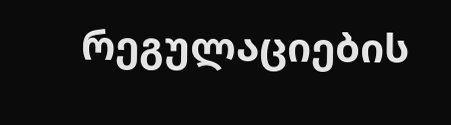რეგულაციების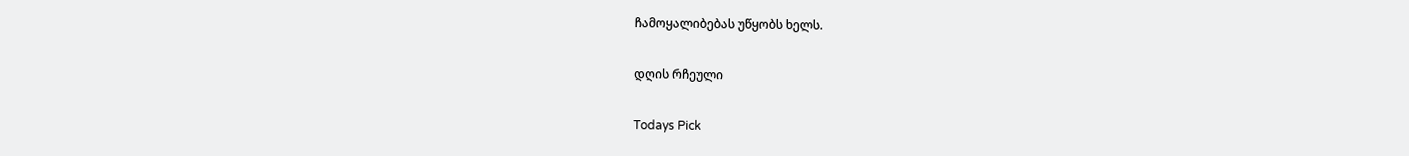ჩამოყალიბებას უწყობს ხელს.

დღის რჩეული

Todays Pick